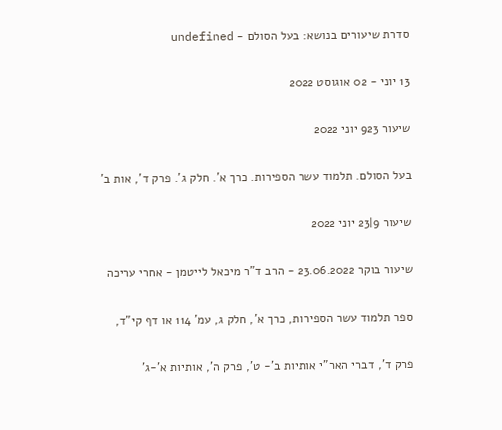סדרת שיעורים בנושא: בעל הסולם - undefined

13 יוני - 02 אוגוסט 2022

שיעור 923 יוני 2022

בעל הסולם. תלמוד עשר הספירות. כרך א'. חלק ג'. פרק ד', אות ב'

שיעור 9|23 יוני 2022

שיעור בוקר 23.06.2022 - הרב ד"ר מיכאל לייטמן - אחרי עריכה

ספר תלמוד עשר הספירות, כרך א', חלק ג, עמ' 114 או דף קי"ד,

פרק ד', דברי האר"י אותיות ב'- ט', פרק ה', אותיות א'-ג'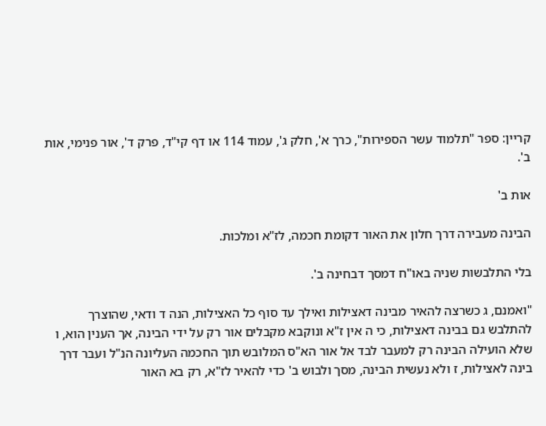קריין: ספר "תלמוד עשר הספירות", כרך א', חלק ג', עמוד 114 או דף קי"ד, פרק ד', אור פנימי, אות ב'.

אות ב'

הבינה מעבירה דרך חלון את האור דקומת חכמה, לז"א ומלכות.

בלי התלבשות שניה באו"ח דמסך דבחינה ב'.

"ואמנם, ג כשרצה להאיר מבינה דאצילות ואילך עד סוף כל האצילות, הנה ד ודאי, שהוצרך להתלבש גם בבינה דאצילות, כי ה אין ז"א ונוקבא מקבלים אור רק על ידי הבינה, אך הענין הוא, ו שלא הועילה הבינה רק למעבר לבד אל אור הא"ס המלובש תוך החכמה העליונה הנ"ל ועבר דרך בינה לאצילות, ז ולא נעשית הבינה, מסך ולבוש ב' כדי להאיר לז"א, רק בא האור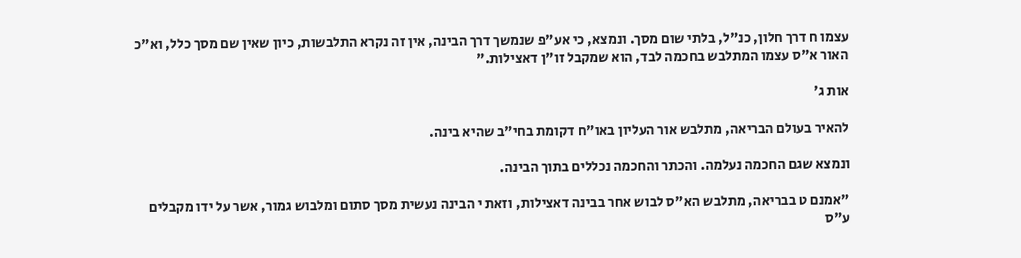עצמו ח דרך חלון, כנ"ל, בלתי שום מסך. ונמצא, כי אע"פ שנמשך דרך הבינה, אין זה נקרא התלבשות, כיון שאין שם מסך כלל, וא"כ האור א"ס עצמו המתלבש בחכמה לבד, הוא שמקבל זו"ן דאצילות."

אות ג'

להאיר בעולם הבריאה, מתלבש אור העליון באו"ח דקומת בחי"ב שהיא בינה.

ונמצא שגם החכמה נעלמה. והכתר והחכמה נכללים בתוך הבינה.

"אמנם ט בבריאה, מתלבש הא"ס לבוש אחר בבינה דאצילות, וזאת י הבינה נעשית מסך סתום ומלבוש גמור, אשר על ידו מקבלים ע"ס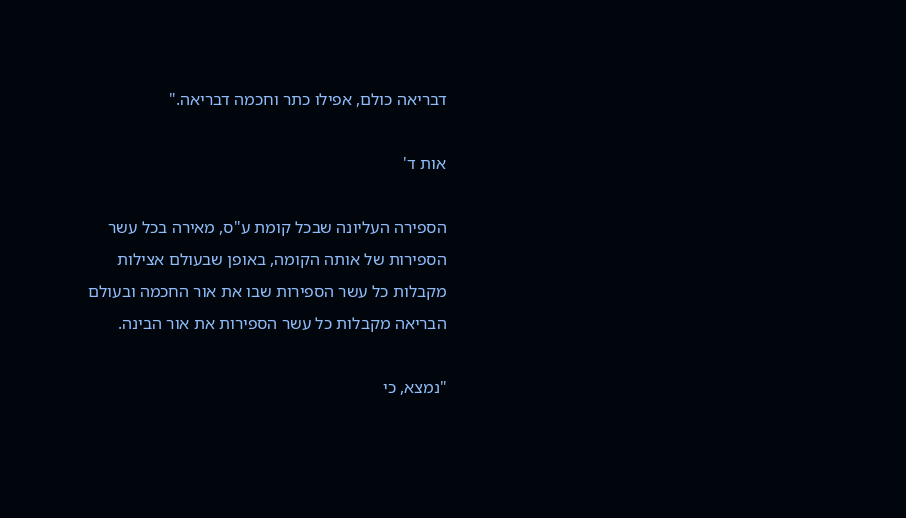דבריאה כולם, אפילו כתר וחכמה דבריאה."

אות ד'

הספירה העליונה שבכל קומת ע"ס, מאירה בכל עשר הספירות של אותה הקומה, באופן שבעולם אצילות מקבלות כל עשר הספירות שבו את אור החכמה ובעולם הבריאה מקבלות כל עשר הספירות את אור הבינה.

"נמצא, כי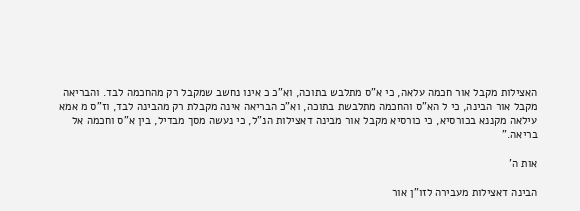האצילות מקבל אור חכמה עלאה, כי א"ס מתלבש בתוכה, וא"כ כ אינו נחשב שמקבל רק מהחכמה לבד. והבריאה מקבל אור הבינה, כי ל הא"ס והחכמה מתלבשת בתוכה, וא"כ הבריאה אינה מקבלת רק מהבינה לבד, וז"ס מ אמא עילאה מקננא בכורסיא, כי כורסיא מקבל אור מבינה דאצילות הנ"ל, כי נעשה מסך מבדיל, בין א"ס וחכמה אל בריאה."

אות ה'

הבינה דאצילות מעבירה לזו"ן אור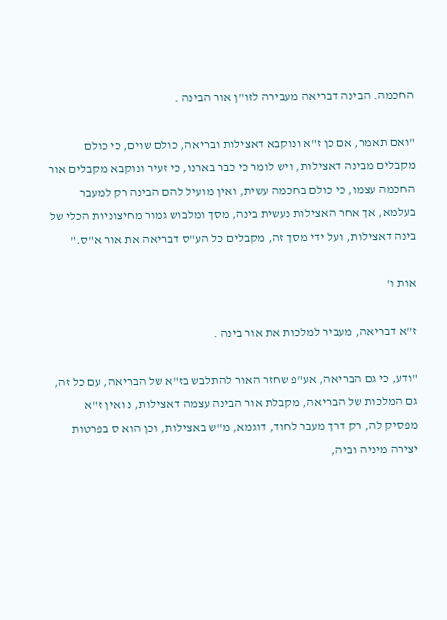החכמה. הבינה דבריאה מעבירה לזו"ן אור הבינה .

"ואם תאמר, אם כן ז"א ונוקבא דאצילות ובריאה, כולם שוים, כי כולם מקבלים מבינה דאצילות, ויש לומר כי כבר בארנו, כי זעיר ונוקבא מקבלים אור החכמה עצמו, כי כולם בחכמה עשית, ואין מועיל להם הבינה רק למעבר בעלמא, אך אחר האצילות נעשית בינה, מסך ומלבוש גמור מחיצוניות הכלי של בינה דאצילות, ועל ידי מסך זה, מקבלים כל הע"ס דבריאה את אור א"ס."

אות ו'

ז"א דבריאה, מעביר למלכות את אור בינה .

"ודע, כי גם הבריאה, אע"פ שחזר האור להתלבש בז"א של הבריאה, עם כל זה, גם המלכות של הבריאה, מקבלת אור הבינה עצמה דאצילות, נ ואין ז"א מפסיק לה, רק דרך מעבר לחוד, דוגמא, מ"ש באצילות, וכן הוא ס בפרטות יצירה מיניה וביה,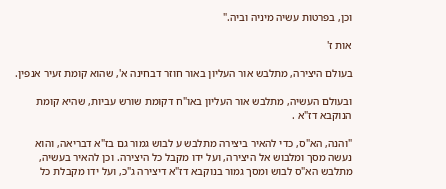וכן, בפרטות עשיה מיניה וביה."

אות ז'

בעולם היצירה, מתלבש אור העליון באור חוזר דבחינה א', שהוא קומת זעיר אנפין.

ובעולם העשיה, מתלבש אור העליון באו"ח דקומת שורש עביות, שהיא קומת הנוקבא דז"א .

"והנה, הא"ס, כדי להאיר ביצירה מתלבש ע לבוש גמור גם בז"א דבריאה, והוא נעשה מסך ומלבוש אל היצירה, ועל ידו מקבל כל היצירה. וכן להאיר בעשיה, מתלבש הא"ס לבוש ומסך גמור בנוקבא דז"א דיצירה ג"כ, ועל ידו מקבלת כל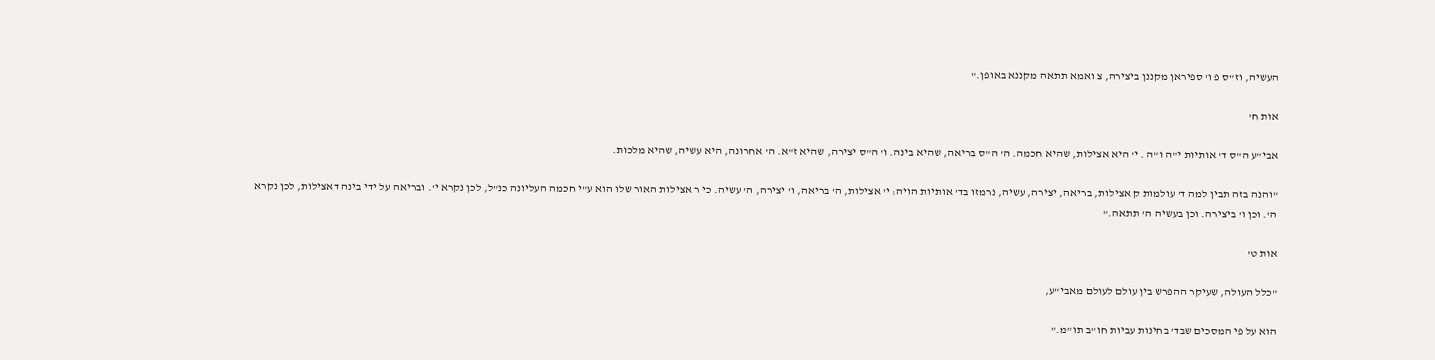העשיה, וז"ס פ ו' ספיראן מקננן ביצירה, צ ואמא תתאה מקננא באופן."

אות ח'

אבי"ע ה"ס ד' אותיות י"ה ו"ה . י' היא אצילות, שהיא חכמה. ה' ה"ס בריאה, שהיא בינה. ו' ה"ס יצירה, שהיא ז"א. ה' אחרונה, היא עשיה, שהיא מלכות.

"והנה בזה תבין למה ד' עולמות ק אצילות, בריאה, יצירה, עשיה, נרמזו בד' אותיות הויה: י' אצילות, ה' בריאה, ו' יצירה, ה' עשיה. כי ר אצילות האור שלו הוא ע"י חכמה העליונה כנ"ל, לכן נקרא י'. ובריאה על ידי בינה דאצילות, לכן נקרא ה'. וכן ו' ביצירה. וכן בעשיה ה' תתאה."

אות ט'

"כלל העולה, שעיקר ההפרש בין עולם לעולם מאבי"ע,

הוא על פי המסכים שבד' בחינות עביות חו"ב תו"מ."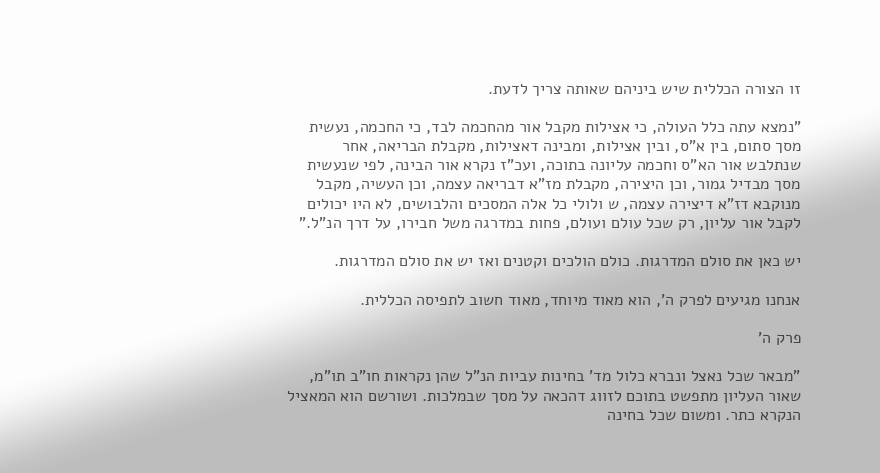זו הצורה הכללית שיש ביניהם שאותה צריך לדעת.

"נמצא עתה כלל העולה, כי אצילות מקבל אור מהחכמה לבד, כי החכמה, נעשית מסך סתום, בין א"ס, ובין אצילות, ומבינה דאצילות, מקבלת הבריאה, אחר שנתלבש אור הא"ס וחכמה עליונה בתוכה, ועכ"ז נקרא אור הבינה, לפי שנעשית מסך מבדיל גמור, וכן היצירה, מקבלת מז"א דבריאה עצמה, וכן העשיה, מקבל מנוקבא דז"א דיצירה עצמה, ש ולולי כל אלה המסכים והלבושים, לא היו יכולים לקבל אור עליון, רק שכל עולם ועולם, פחות במדרגה משל חבירו, על דרך הנ"ל."

יש כאן את סולם המדרגות. כולם הולכים וקטנים ואז יש את סולם המדרגות.

אנחנו מגיעים לפרק ה', הוא מאוד מיוחד, מאוד חשוב לתפיסה הכללית.

פרק ה'

"מבאר שכל נאצל ונברא כלול מד' בחינות עביות הנ"ל שהן נקראות חו"ב תו"מ, שאור העליון מתפשט בתוכם לזווג דהכאה על מסך שבמלכות. ושורשם הוא המאציל הנקרא כתר. ומשום שכל בחינה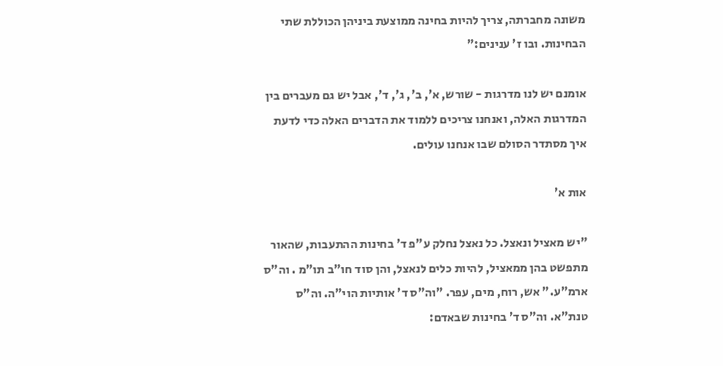משונה מחברתה, צריך להיות בחינה ממוצעת ביניהן הכוללת שתי הבחינות. ובו ז' ענינים:"

אומנם יש לנו מדרגות - שורש, א', ב', ג', ד', אבל יש גם מעברים בין המדרגות האלה, ואנחנו צריכים ללמוד את הדברים האלה כדי לדעת איך מסתדר הסולם שבו אנחנו עולים.

אות א'

"יש מאציל ונאצל. כל נאצל נחלק ע"פ ד' בחינות ההתעבות, שהאור מתפשט בהן ממאציל, להיות כלים לנאצל, והן סוד חו"ב תו"מ . וה"ס ארמ"ע." אש, רוח, מים, עפר. "וה"ס ד' אותיות הוי"ה. וה"ס טנת"א. וה"ס ד' בחינות שבאדם: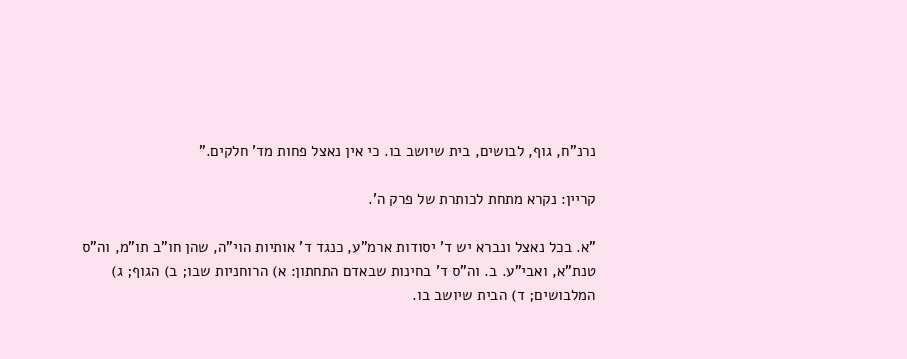נרנ"ח, גוף, לבושים, בית שיושב בו. כי אין נאצל פחות מד' חלקים."

קריין: נקרא מתחת לכותרת של פרק ה'.

"א. בכל נאצל ונברא יש ד' יסודות ארמ"ע, כנגד ד' אותיות הוי"ה, שהן חו"ב תו"מ, וה"ס טנת"א, ואבי"ע. ב. וה"ס ד' בחינות שבאדם התחתון: א) הרוחניות שבו; ב) הגוף; ג) המלבושים; ד) הבית שיושב בו.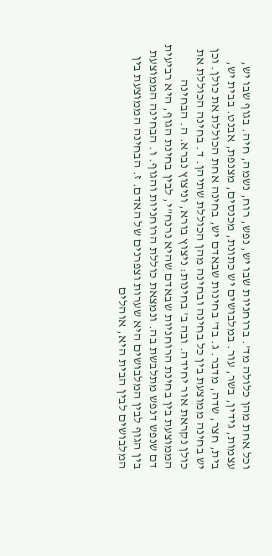וכל אחת מהן כלולה מד'. ברוחניות שבו יש, נפש, רוח, נשמה, חיה. בגוף שבו יש, עצמות, גידין, בשר, עור. במלבושים יש כתונת, מכנסים, מצנפת, אבנט. בבית יש, בית, חצר, שדה, מדבר. ג. בד' בחינות שבאדם יש, בחינה אחת הכוללת את כולן. וכן יש בחינה ממוצעת בין כל בחינה ובחינה מהן הכוללת שתיהן. ד. בחינה הכוללת את כולן נקראת אור יחידה. ובה ב' בחינות: ניצוץ בורא, וניצוץ נברא. ה. הבחינה הממוצעת בין בחינת הרוחניות שבאדם שהיא נרנח"י, לבין בחינת הגוף, היא רביעית דם שנפש דנפש מתלבשת בה. ונמצאת כוללת הרוחניות והגוף. ו. הבחינה הממוצעת בין הגוף לבין המלבושים היא שערות וצפרנים של האדם. ז. הבחינה הממוצעת בין המלבושים לבין הבית היא, אוהלים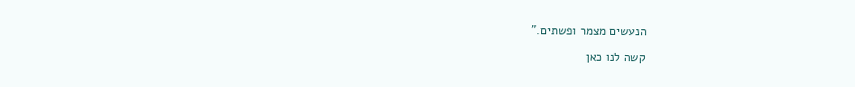הנעשים מצמר ופשתים."

קשה לנו כאן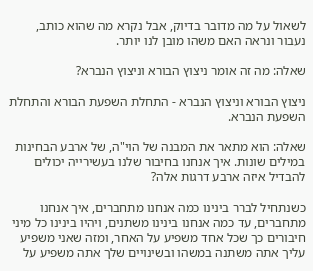לשאול על מה מדובר בדיוק, אבל נקרא מה שהוא כותב, נעבור ונראה האם משהו מובן לנו יותר.

שאלה: מה זה אומר ניצוץ הבורא וניצוץ הנברא?

ניצוץ הבורא וניצוץ הנברא - התחלת השפעת הבורא והתחלת השפעת הנברא.

שאלה: הוא מתאר את המבנה של הוי"ה, של ארבע הבחינות במילים שונות. איך אנחנו בחיבור שלנו בעשירייה יכולים להבדיל איזה ארבע דרגות אלה?

כשנתחיל לברר בינינו כמה אנחנו מתחברים, איך אנחנו מתחברים, עד כמה אנחנו בינינו משתנים, ויהיו בינינו כל מיני חיבורים כך שכל אחד משפיע על האחר, ומזה שאני משפיע עליך אתה משתנה במשהו ובשינויים שלך אתה משפיע על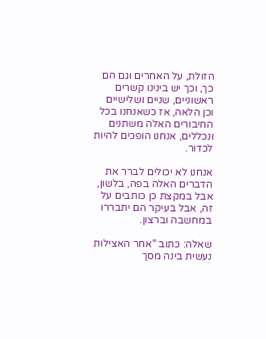הזולת, על האחרים וגם הם כך, וכך יש בינינו קשרים ראשוניים, שניים ושלישיים וכן הלאה, אז כשאנחנו בכל החיבורים האלה משתנים ונכללים, אנחנו הופכים להיות לכדור.

אנחנו לא יכולים לברר את הדברים האלה בפה, בלשון, אבל במקצת כן כותבים על זה, אבל בעיקר הם יתבררו במחשבה וברצון.

שאלה: כתוב "אחר האצילות נעשית בינה מסך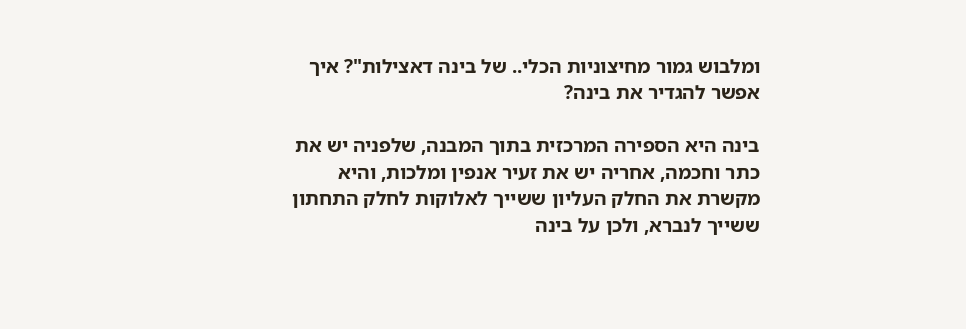ומלבוש גמור מחיצוניות הכלי.. של בינה דאצילות"? איך אפשר להגדיר את בינה?

בינה היא הספירה המרכזית בתוך המבנה, שלפניה יש את כתר וחכמה, אחריה יש את זעיר אנפין ומלכות, והיא מקשרת את החלק העליון ששייך לאלוקות לחלק התחתון ששייך לנברא, ולכן על בינה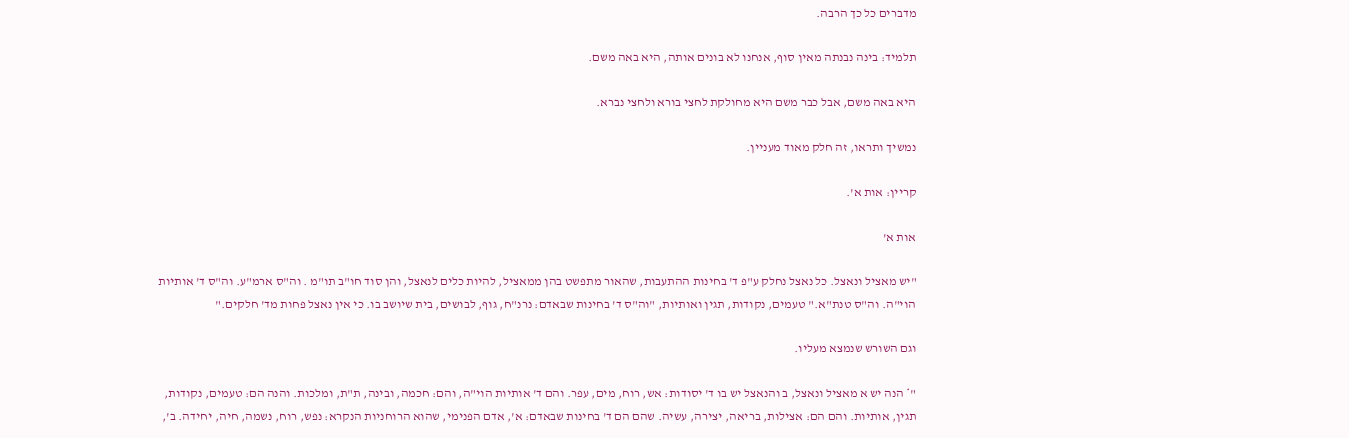מדברים כל כך הרבה.

תלמיד: בינה נבנתה מאין סוף, אנחנו לא בונים אותה, היא באה משם.

היא באה משם, אבל כבר משם היא מחולקת לחצי בורא ולחצי נברא.

נמשיך ותראו, זה חלק מאוד מעניין.

קריין: אות א'.

אות א'

"יש מאציל ונאצל. כל נאצל נחלק ע"פ ד' בחינות ההתעבות, שהאור מתפשט בהן ממאציל, להיות כלים לנאצל, והן סוד חו"ב תו"מ . וה"ס ארמ"ע. וה"ס ד' אותיות הוי"ה. וה"ס טנת"א." טעמים, נקודות, תגין ואותיות, "וה"ס ד' בחינות שבאדם: נרנ"ח, גוף, לבושים, בית שיושב בו. כי אין נאצל פחות מד' חלקים."

וגם השורש שנמצא מעליו.

"* הנה יש א מאציל ונאצל, ב והנאצל יש בו ד' יסודות: אש, רוח, מים, עפר. והם ד' אותיות הוי"ה, והם: חכמה, ובינה, ת"ת, ומלכות. והנה הם: טעמים, נקודות, תגין, אותיות. והם הם: אצילות, בריאה, יצירה, עשיה. שהם הם ד' בחינות שבאדם: א', אדם הפנימי, שהוא הרוחניות הנקרא: נפש, רוח, נשמה, חיה, יחידה. ב',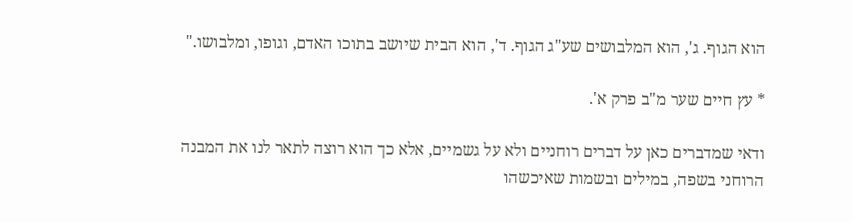הוא הגוף. ג', הוא המלבושים שע"ג הגוף. ד', הוא הבית שיושב בתוכו האדם, וגופו, ומלבושו."

* עץ חיים שער מ"ב פרק א'.

ודאי שמדברים כאן על דברים רוחניים ולא על גשמיים, אלא כך הוא רוצה לתאר לנו את המבנה הרוחני בשפה, במילים ובשמות שאיכשהו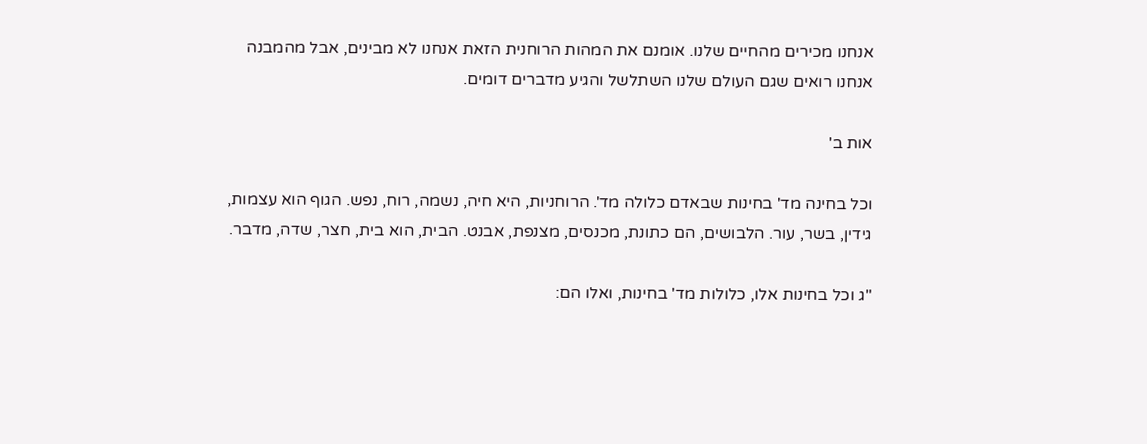אנחנו מכירים מהחיים שלנו. אומנם את המהות הרוחנית הזאת אנחנו לא מבינים, אבל מהמבנה אנחנו רואים שגם העולם שלנו השתלשל והגיע מדברים דומים.

אות ב'

וכל בחינה מד' בחינות שבאדם כלולה מד'. הרוחניות, היא חיה, נשמה, רוח, נפש. הגוף הוא עצמות, גידין, בשר, עור. הלבושים, הם כתונת, מכנסים, מצנפת, אבנט. הבית, הוא בית, חצר, שדה, מדבר.

"ג וכל בחינות אלו, כלולות מד' בחינות, ואלו הם: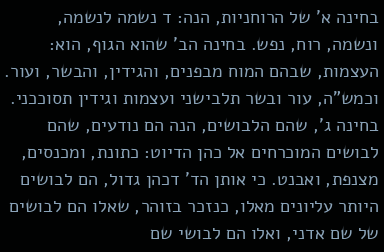בחינה א' של הרוחניות, הנה: ד נשמה לנשמה, ונשמה, רוח, נפש. בחינה הב' שהוא הגוף, הוא: העצמות, שבהם המוח מבפנים, והגידין, והבשר, ועור. וכמש"ה, עור ובשר תלבישני ועצמות וגידין תסוככני. בחינה ג', שהם הלבושים, הנה הם נודעים, שהם לבושים המוכרחים אל כהן הדיוט: כתונת, ומכנסים, מצנפת, ואבנט. כי אותן הד' דכהן גדול, הם לבושים היותר עליונים מאלו, כנזכר בזוהר, שאלו הם לבושים של שם אדני, ואלו הם לבושי שם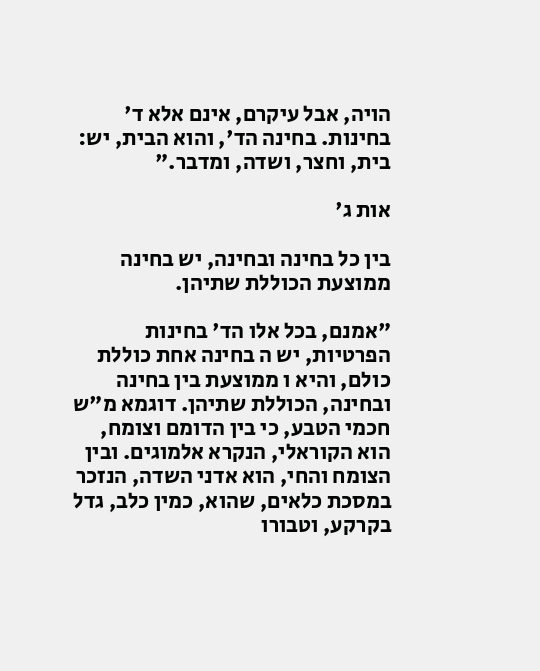הויה, אבל עיקרם, אינם אלא ד' בחינות. בחינה הד', והוא הבית, יש: בית, וחצר, ושדה, ומדבר."

אות ג'

בין כל בחינה ובחינה, יש בחינה ממוצעת הכוללת שתיהן.

"אמנם, בכל אלו הד' בחינות הפרטיות, יש ה בחינה אחת כוללת כולם, והיא ו ממוצעת בין בחינה ובחינה, הכוללת שתיהן. דוגמא מ"ש חכמי הטבע, כי בין הדומם וצומח, הוא הקוראלי, הנקרא אלמוגים. ובין הצומח והחי, הוא אדני השדה, הנזכר במסכת כלאים, שהוא, כמין כלב, גדל בקרקע, וטבורו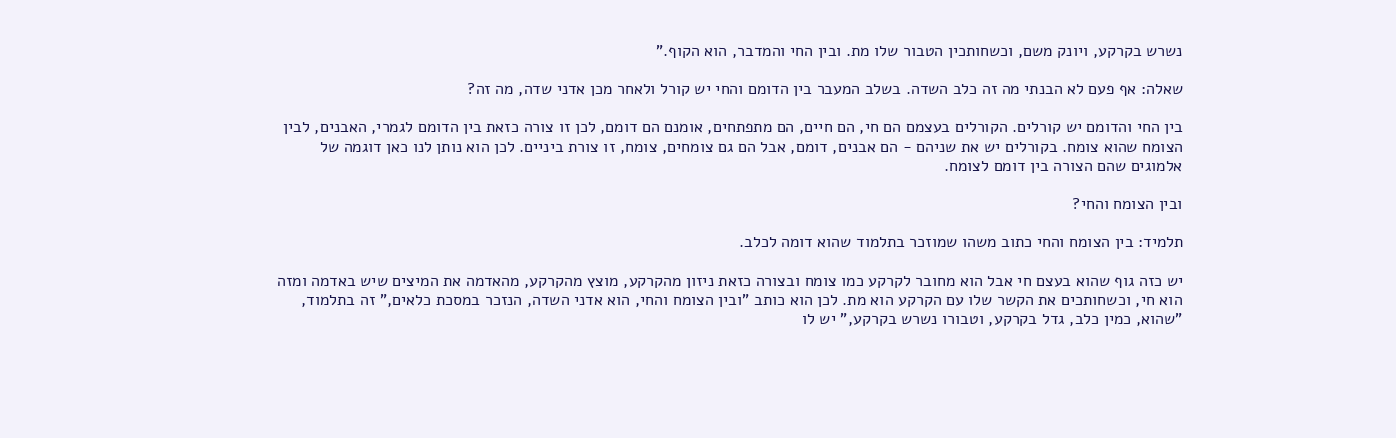נשרש בקרקע, ויונק משם, וכשחותכין הטבור שלו מת. ובין החי והמדבר, הוא הקוף."

שאלה: אף פעם לא הבנתי מה זה כלב השדה. בשלב המעבר בין הדומם והחי יש קורל ולאחר מכן אדני שדה, מה זה?

בין החי והדומם יש קורלים. הקורלים בעצמם הם חי, הם חיים, הם מתפתחים, אומנם הם דומם, לכן זו צורה כזאת בין הדומם לגמרי, האבנים, לבין הצומח שהוא צומח. בקורלים יש את שניהם - הם אבנים, דומם, אבל הם גם צומחים, צומח, זו צורת ביניים. לכן הוא נותן לנו כאן דוגמה של אלמוגים שהם הצורה בין דומם לצומח.

ובין הצומח והחי?

תלמיד: בין הצומח והחי כתוב משהו שמוזכר בתלמוד שהוא דומה לכלב.

יש כזה גוף שהוא בעצם חי אבל הוא מחובר לקרקע כמו צומח ובצורה כזאת ניזון מהקרקע, מוצץ מהקרקע, מהאדמה את המיצים שיש באדמה ומזה הוא חי, וכשחותכים את הקשר שלו עם הקרקע הוא מת. לכן הוא כותב "ובין הצומח והחי, הוא אדני השדה, הנזכר במסכת כלאים," זה בתלמוד, "שהוא, כמין כלב, גדל בקרקע, וטבורו נשרש בקרקע," יש לו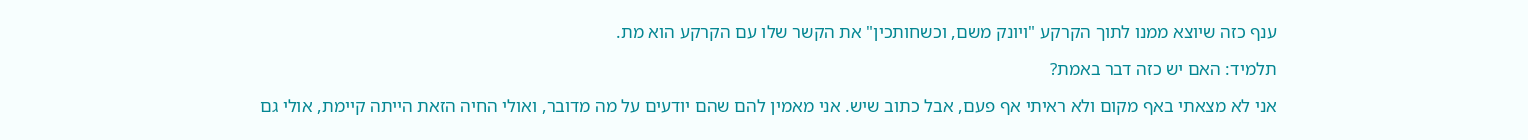ענף כזה שיוצא ממנו לתוך הקרקע "ויונק משם, וכשחותכין" את הקשר שלו עם הקרקע הוא מת.

תלמיד: האם יש כזה דבר באמת?

אני לא מצאתי באף מקום ולא ראיתי אף פעם, אבל כתוב שיש. אני מאמין להם שהם יודעים על מה מדובר, ואולי החיה הזאת הייתה קיימת, אולי גם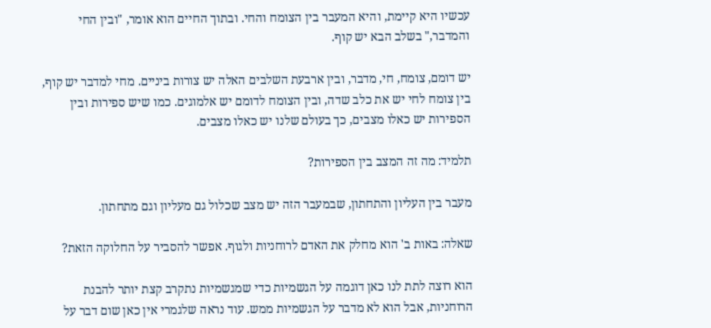עכשיו היא קיימת, והיא המעבר בין הצומח והחי. ובתוך החיים הוא אומר, "ובין החי והמדבר," בשלב הבא יש קוף.

יש דומם, צומח, חי, מדבר, ובין ארבעת השלבים האלה יש צורות ביניים. מחי למדבר יש קוף, בין צומח לחי יש את כלב שדה, ובין הצומח לדומם יש אלמוגים. כמו שיש ספירות ובין הספירות יש כאלו מצבים, כך בעולם שלנו יש כאלו מצבים.

תלמיד: מה זה המצב בין הספירות?

מעבר בין העליון והתחתון, שבמעבר הזה יש מצב שכלול גם מעליון וגם מתחתון.

שאלה: באות ב' הוא מחלק את האדם לרוחניות ולגוף. אפשר להסביר על החלוקה הזאת?

הוא רוצה לתת לנו כאן דוגמה על הגשמיות כדי שמגשמיות נתקרב קצת יותר להבנת הרוחניות, אבל הוא לא מדבר על הגשמיות ממש. עוד נראה שלגמרי אין כאן שום דבר על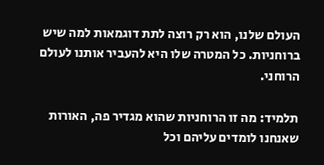העולם שלנו, הוא רק רוצה לתת דוגמאות למה שיש ברוחניות. כל המטרה שלו היא להעביר אותנו לעולם הרוחני.

תלמיד: מה זו הרוחניות שהוא מגדיר פה, האורות שאנחנו לומדים עליהם וכל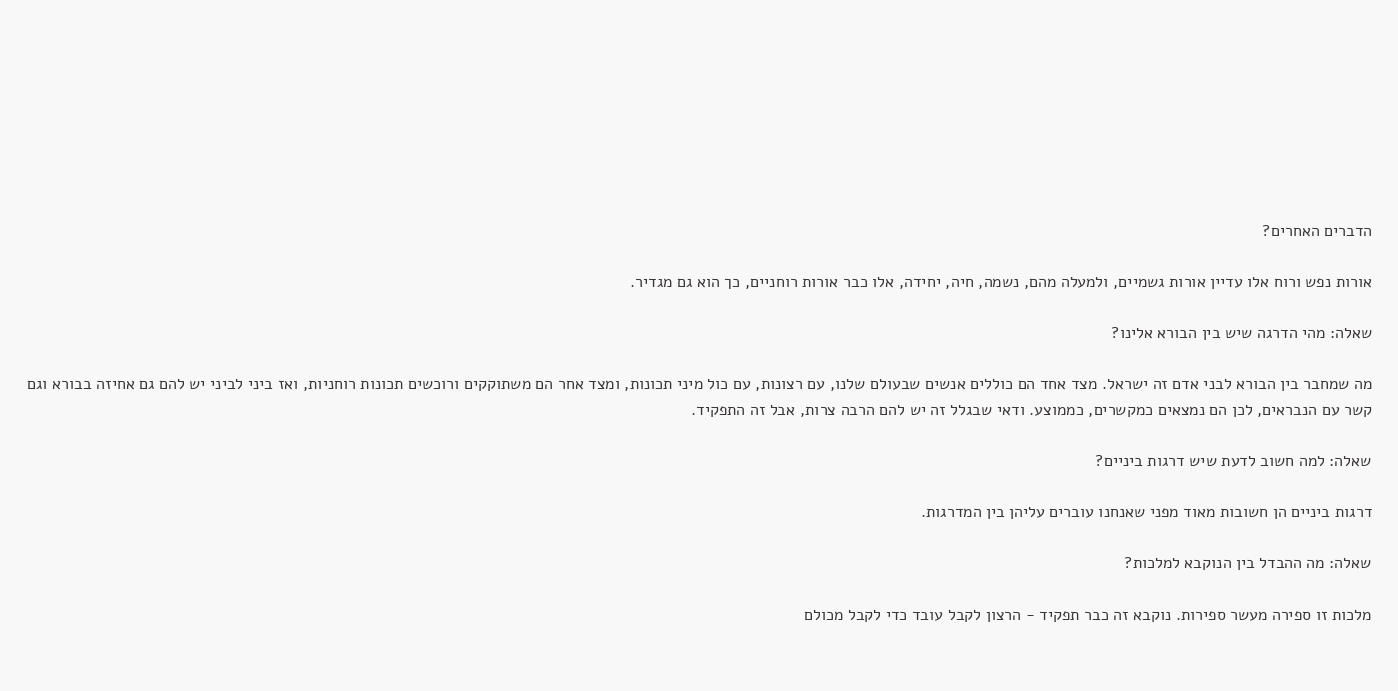הדברים האחרים?

אורות נפש ורוח אלו עדיין אורות גשמיים, ולמעלה מהם, נשמה, חיה, יחידה, אלו כבר אורות רוחניים, כך הוא גם מגדיר.

שאלה: מהי הדרגה שיש בין הבורא אלינו?

מה שמחבר בין הבורא לבני אדם זה ישראל. מצד אחד הם כוללים אנשים שבעולם שלנו, עם רצונות, עם כול מיני תכונות, ומצד אחר הם משתוקקים ורוכשים תכונות רוחניות, ואז ביני לביני יש להם גם אחיזה בבורא וגם קשר עם הנבראים, לכן הם נמצאים כמקשרים, כממוצע. ודאי שבגלל זה יש להם הרבה צרות, אבל זה התפקיד.

שאלה: למה חשוב לדעת שיש דרגות ביניים?

דרגות ביניים הן חשובות מאוד מפני שאנחנו עוברים עליהן בין המדרגות.

שאלה: מה ההבדל בין הנוקבא למלכות?

מלכות זו ספירה מעשר ספירות. נוקבא זה כבר תפקיד - הרצון לקבל עובד כדי לקבל מכולם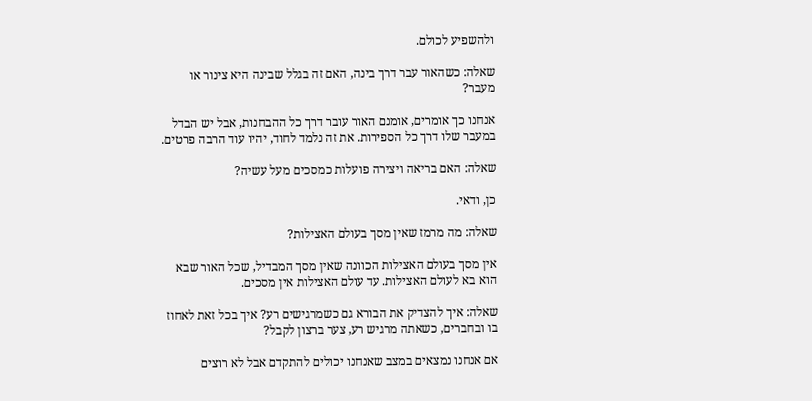ולהשפיע לכולם.

שאלה: כשהאור עבר דרך בינה, האם זה בגלל שבינה היא צינור או מעבר?

אנחנו כך אומרים, אומנם האור עובר דרך כל ההבחנות, אבל יש הבדל במעבר שלו דרך כל הספירות. את זה נלמד לחוד, יהיו עוד הרבה פרטים.

שאלה: האם בריאה ויצירה פועלות כמסכים מעל עשיה?

כן, ודאי.

שאלה: מה מרמז שאין מסך בעולם האצילות?

אין מסך בעולם האצילות הכוונה שאין מסך המבדיל, שכל האור שבא הוא בא לעולם האצילות. עד עולם האצילות אין מסכים.

שאלה: איך להצדיק את הבורא גם כשמרגישים רע? איך בכל זאת לאחוז בו ובחברים, כשאתה מרגיש רע, צער ברצון לקבל?

אם אנחנו נמצאים במצב שאנחנו יכולים להתקדם אבל לא רוצים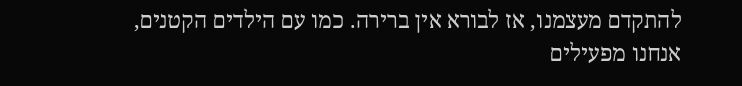להתקדם מעצמנו, אז לבורא אין ברירה. כמו עם הילדים הקטנים, אנחנו מפעילים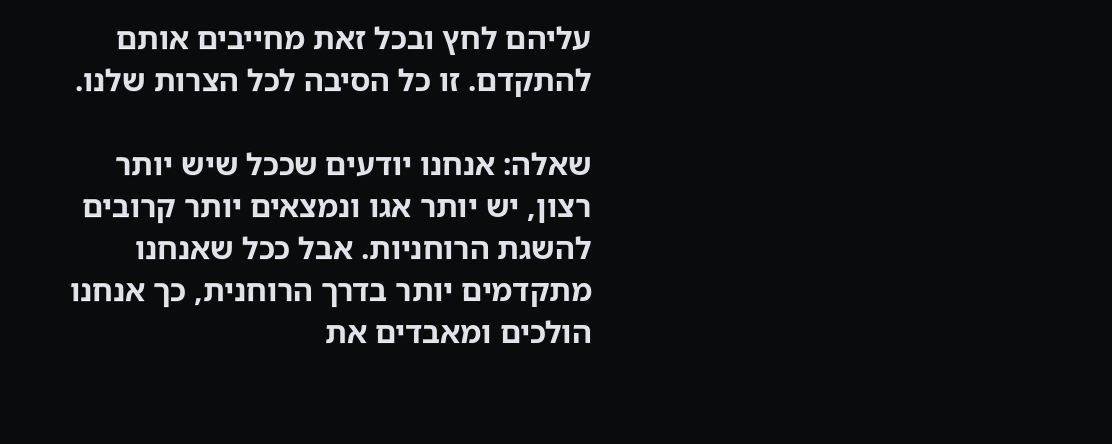עליהם לחץ ובכל זאת מחייבים אותם להתקדם. זו כל הסיבה לכל הצרות שלנו.

שאלה: אנחנו יודעים שככל שיש יותר רצון, יש יותר אגו ונמצאים יותר קרובים להשגת הרוחניות. אבל ככל שאנחנו מתקדמים יותר בדרך הרוחנית, כך אנחנו הולכים ומאבדים את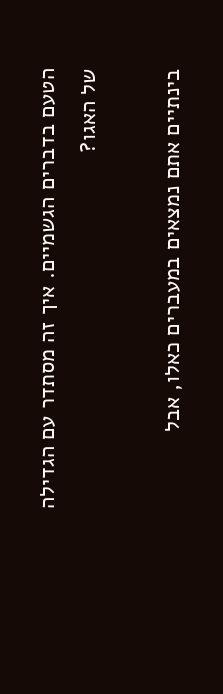הטעם בדברים הגשמיים. איך זה מסתדר עם הגדילה של האגו?

בינתיים אתם נמצאים במעברים כאלו, אבל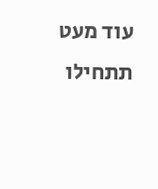עוד מעט תתחילו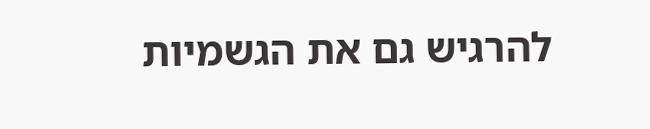להרגיש גם את הגשמיות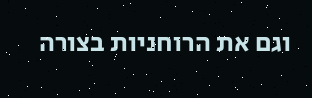וגם את הרוחניות בצורה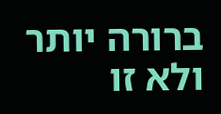ברורה יותר ולא זו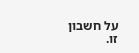על חשבון זו.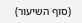(סוף השיעור)